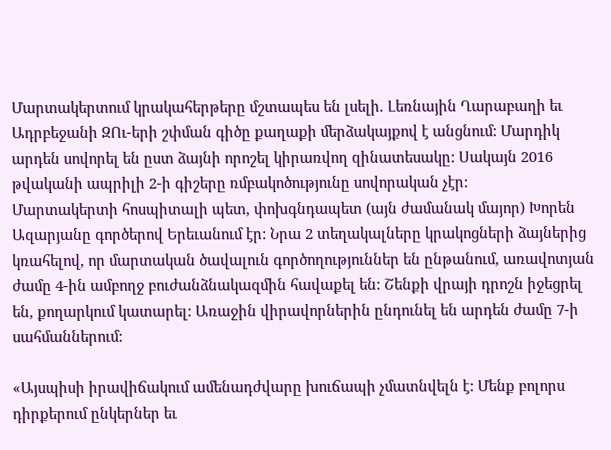Մարտակերտում կրակահերթերը մշտապես են լսելի. Լեռնային Ղարաբաղի եւ Ադրբեջանի ԶՈւ-երի շփման գիծը քաղաքի մերձակայքով է անցնում: Մարդիկ արդեն սովորել են ըստ ձայնի որոշել կիրառվող զինատեսակը: Սակայն 2016 թվականի ապրիլի 2-ի գիշերը ռմբակոծությունը սովորական չէր:
Մարտակերտի հոսպիտալի պետ, փոխգնդապետ (այն ժամանակ մայոր) Խորեն Ազարյանը գործերով Երեւանում էր: Նրա 2 տեղակալները կրակոցների ձայներից կռահելով, որ մարտական ծավալուն գործողություններ են ընթանում, առավոտյան ժամը 4-ին ամբողջ բուժանձնակազմին հավաքել են: Շենքի վրայի դրոշն իջեցրել են, քողարկում կատարել: Առաջին վիրավորներին ընդունել են արդեն ժամը 7-ի սահմաններում:

«Այսպիսի իրավիճակում ամենադժվարը խուճապի չմատնվելն է: Մենք բոլորս դիրքերում ընկերներ եւ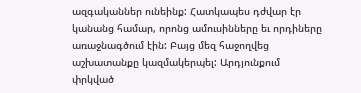ազգականներ ունեինք: Հատկապես դժվար էր կանանց համար, որոնց ամուսինները եւ որդիները առաջնագծում էին: Բայց մեզ հաջողվեց աշխատանքը կազմակերպել: Արդյունքում փրկված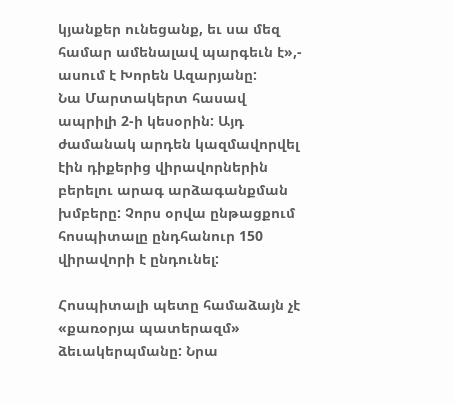կյանքեր ունեցանք, եւ սա մեզ համար ամենալավ պարգեւն է»,- ասում է Խորեն Ազարյանը:
Նա Մարտակերտ հասավ ապրիլի 2-ի կեսօրին: Այդ ժամանակ արդեն կազմավորվել էին դիքերից վիրավորներին բերելու արագ արձագանքման խմբերը: Չորս օրվա ընթացքում հոսպիտալը ընդհանուր 150 վիրավորի է ընդունել:

Հոսպիտալի պետը համաձայն չէ «քառօրյա պատերազմ» ձեւակերպմանը: Նրա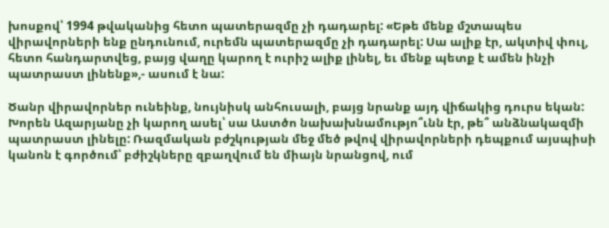խոսքով՝ 1994 թվականից հետո պատերազմը չի դադարել: «Եթե մենք մշտապես վիրավորների ենք ընդունում, ուրեմն պատերազմը չի դադարել: Սա ալիք էր, ակտիվ փուլ, հետո հանդարտվեց, բայց վաղը կարող է ուրիշ ալիք լինել, եւ մենք պետք է ամեն ինչի պատրաստ լինենք»,- ասում է նա:

Ծանր վիրավորներ ունեինք, նույնիսկ անհուսալի, բայց նրանք այդ վիճակից դուրս եկան: Խորեն Ազարյանը չի կարող ասել՝ սա Աստծո նախախնամությո՞ւնն էր, թե՞ անձնակազմի պատրաստ լինելը: Ռազմական բժշկության մեջ մեծ թվով վիրավորների դեպքում այսպիսի կանոն է գործում՝ բժիշկները զբաղվում են միայն նրանցով, ում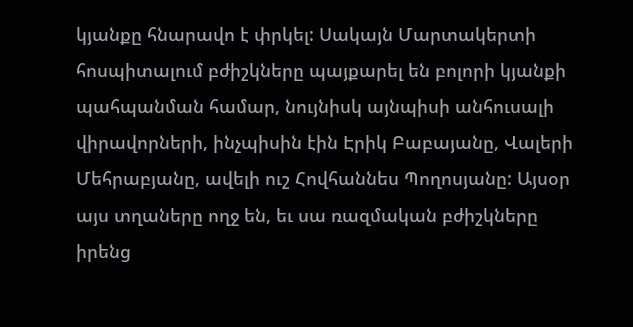կյանքը հնարավո է փրկել: Սակայն Մարտակերտի հոսպիտալում բժիշկները պայքարել են բոլորի կյանքի պահպանման համար, նույնիսկ այնպիսի անհուսալի վիրավորների, ինչպիսին էին Էրիկ Բաբայանը, Վալերի Մեհրաբյանը, ավելի ուշ Հովհաննես Պողոսյանը: Այսօր այս տղաները ողջ են, եւ սա ռազմական բժիշկները իրենց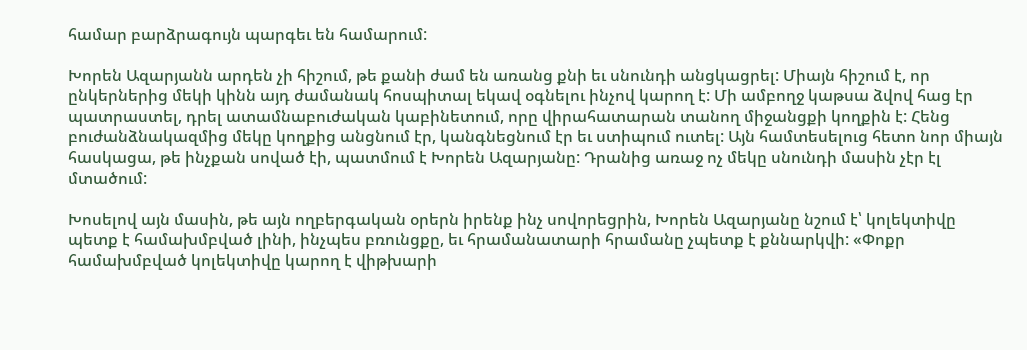համար բարձրագույն պարգեւ են համարում:

Խորեն Ազարյանն արդեն չի հիշում, թե քանի ժամ են առանց քնի եւ սնունդի անցկացրել: Միայն հիշում է, որ ընկերներից մեկի կինն այդ ժամանակ հոսպիտալ եկավ օգնելու ինչով կարող է: Մի ամբողջ կաթսա ձվով հաց էր պատրաստել, դրել ատամնաբուժական կաբինետում, որը վիրահատարան տանող միջանցքի կողքին է: Հենց բուժանձնակազմից մեկը կողքից անցնում էր, կանգնեցնում էր եւ ստիպում ուտել: Այն համտեսելուց հետո նոր միայն հասկացա, թե ինչքան սոված էի, պատմում է Խորեն Ազարյանը: Դրանից առաջ ոչ մեկը սնունդի մասին չէր էլ մտածում:

Խոսելով այն մասին, թե այն ողբերգական օրերն իրենք ինչ սովորեցրին, Խորեն Ազարյանը նշում է՝ կոլեկտիվը պետք է համախմբված լինի, ինչպես բռունցքը, եւ հրամանատարի հրամանը չպետք է քննարկվի: «Փոքր համախմբված կոլեկտիվը կարող է վիթխարի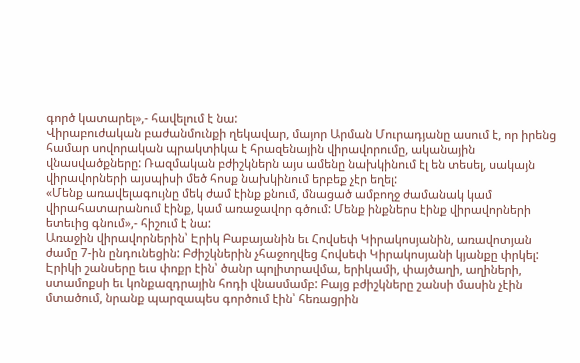գործ կատարել»,- հավելում է նա:
Վիրաբուժական բաժանմունքի ղեկավար, մայոր Արման Մուրադյանը ասում է, որ իրենց համար սովորական պրակտիկա է հրազենային վիրավորումը, ականային վնասվածքները: Ռազմական բժիշկներն այս ամենը նախկինում էլ են տեսել, սակայն վիրավորների այսպիսի մեծ հոսք նախկինում երբեք չէր եղել:
«Մենք առավելագույնը մեկ ժամ էինք քնում, մնացած ամբողջ ժամանակ կամ վիրահատարանում էինք, կամ առաջավոր գծում: Մենք ինքներս էինք վիրավորների ետեւից գնում»,- հիշում է նա:
Առաջին վիրավորներին՝ Էրիկ Բաբայանին եւ Հովսեփ Կիրակոսյանին, առավոտյան ժամը 7-ին ընդունեցին: Բժիշկներին չհաջողվեց Հովսեփ Կիրակոսյանի կյանքը փրկել: Էրիկի շանսերը եւս փոքր էին՝ ծանր պոլիտրավմա, երիկամի, փայծաղի, աղիների, ստամոքսի եւ կոնքազդրային հոդի վնասմամբ: Բայց բժիշկները շանսի մասին չէին մտածում, նրանք պարզապես գործում էին՝ հեռացրին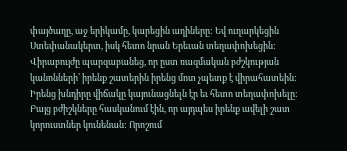փայծաղը, աջ երիկամը, կարեցին աղիները: Եվ ուղարկեցին Ստեփանակերտ, իսկ հետո նրան Երեւան տեղափոխեցին:
Վիրաբույժը պարզաբանեց, որ ըստ ռազմական բժշկության կանոնների՝ իրենք շատերին իրենց մոտ չպետք է վիրահատեին: Իրենց խնդիրը վիճակը կայունացնելն էր եւ հետո տեղափոխելը: Բայց բժիշկները հասկանում էին, որ այդպես իրենք ավելի շատ կորուստներ կունենան: Որոշում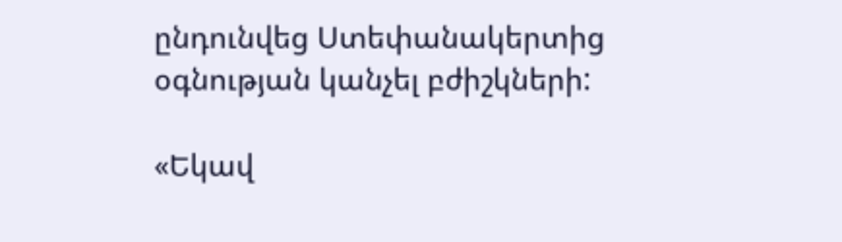ընդունվեց Ստեփանակերտից օգնության կանչել բժիշկների:

«Եկավ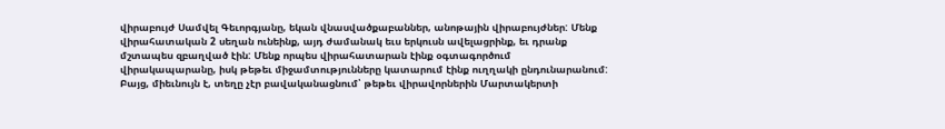վիրաբույժ Սամվել Գեւորգյանը, եկան վնասվածքաբաններ, անոթային վիրաբույժներ: Մենք վիրահատական 2 սեղան ունեինք, այդ ժամանակ եւս երկուսն ավելացրինք, եւ դրանք մշտապես զբաղված էին: Մենք որպես վիրահատարան էինք օգտագործում վիրակապարանը, իսկ թեթեւ միջամտությունները կատարում էինք ուղղակի ընդունարանում: Բայց, միեւնույն է, տեղը չէր բավականացնում՝ թեթեւ վիրավորներին Մարտակերտի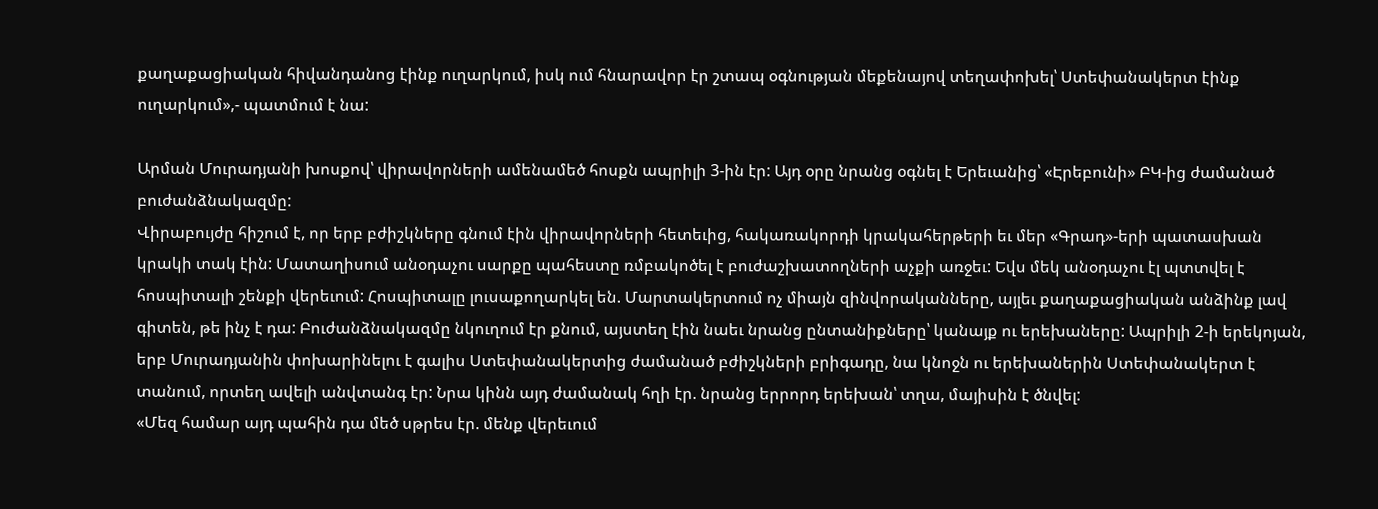քաղաքացիական հիվանդանոց էինք ուղարկում, իսկ ում հնարավոր էր շտապ օգնության մեքենայով տեղափոխել՝ Ստեփանակերտ էինք ուղարկում»,- պատմում է նա:

Արման Մուրադյանի խոսքով՝ վիրավորների ամենամեծ հոսքն ապրիլի 3-ին էր: Այդ օրը նրանց օգնել է Երեւանից՝ «Էրեբունի» ԲԿ-ից ժամանած բուժանձնակազմը:
Վիրաբույժը հիշում է, որ երբ բժիշկները գնում էին վիրավորների հետեւից, հակառակորդի կրակահերթերի եւ մեր «Գրադ»-երի պատասխան կրակի տակ էին: Մատաղիսում անօդաչու սարքը պահեստը ռմբակոծել է բուժաշխատողների աչքի առջեւ: Եվս մեկ անօդաչու էլ պտտվել է հոսպիտալի շենքի վերեւում: Հոսպիտալը լուսաքողարկել են. Մարտակերտում ոչ միայն զինվորականները, այլեւ քաղաքացիական անձինք լավ գիտեն, թե ինչ է դա: Բուժանձնակազմը նկուղում էր քնում, այստեղ էին նաեւ նրանց ընտանիքները՝ կանայք ու երեխաները: Ապրիլի 2-ի երեկոյան, երբ Մուրադյանին փոխարինելու է գալիս Ստեփանակերտից ժամանած բժիշկների բրիգադը, նա կնոջն ու երեխաներին Ստեփանակերտ է տանում, որտեղ ավելի անվտանգ էր: Նրա կինն այդ ժամանակ հղի էր. նրանց երրորդ երեխան՝ տղա, մայիսին է ծնվել:
«Մեզ համար այդ պահին դա մեծ սթրես էր. մենք վերեւում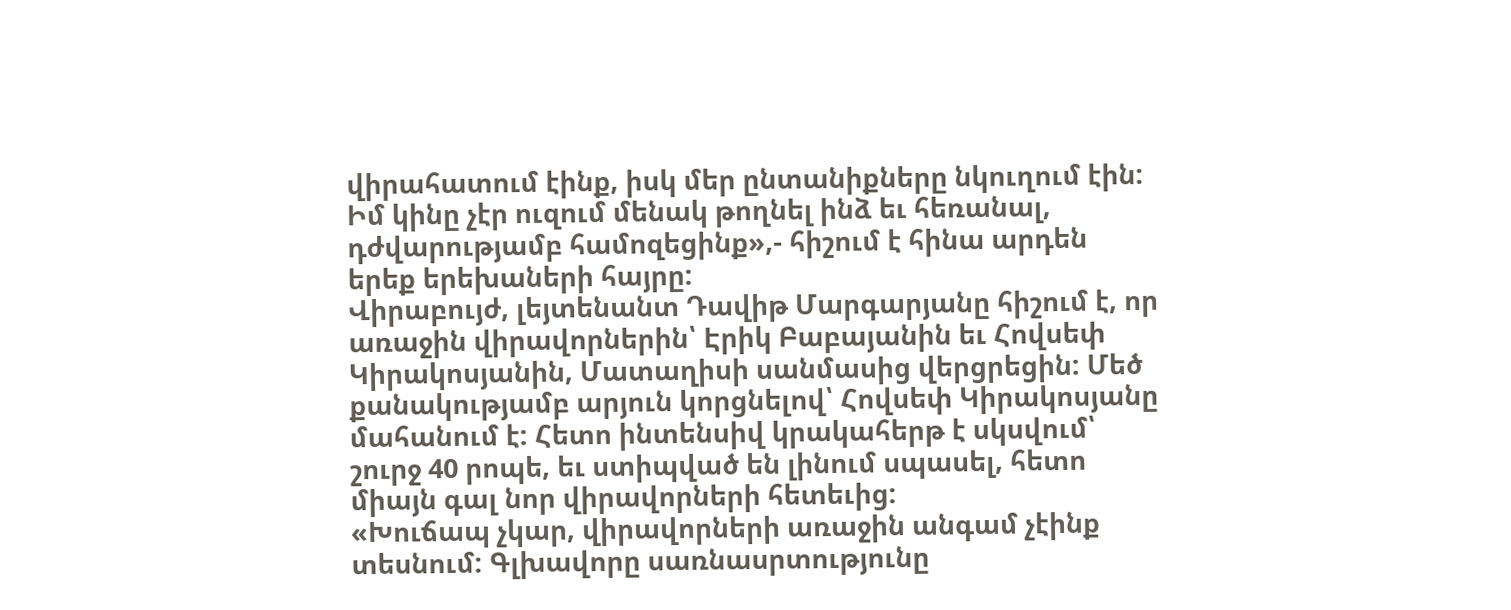վիրահատում էինք, իսկ մեր ընտանիքները նկուղում էին: Իմ կինը չէր ուզում մենակ թողնել ինձ եւ հեռանալ, դժվարությամբ համոզեցինք»,- հիշում է հինա արդեն երեք երեխաների հայրը:
Վիրաբույժ, լեյտենանտ Դավիթ Մարգարյանը հիշում է, որ առաջին վիրավորներին՝ Էրիկ Բաբայանին եւ Հովսեփ Կիրակոսյանին, Մատաղիսի սանմասից վերցրեցին: Մեծ քանակությամբ արյուն կորցնելով՝ Հովսեփ Կիրակոսյանը մահանում է: Հետո ինտենսիվ կրակահերթ է սկսվում՝ շուրջ 40 րոպե, եւ ստիպված են լինում սպասել, հետո միայն գալ նոր վիրավորների հետեւից:
«Խուճապ չկար, վիրավորների առաջին անգամ չէինք տեսնում: Գլխավորը սառնասրտությունը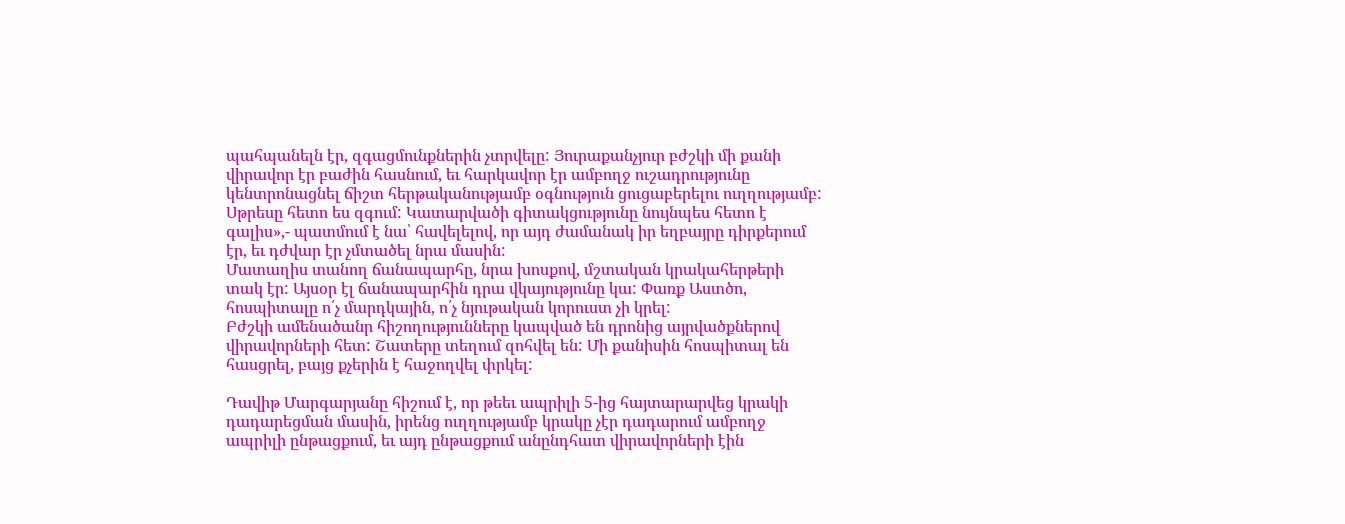պահպանելն էր, զգացմունքներին չտրվելը: Յուրաքանչյուր բժշկի մի քանի վիրավոր էր բաժին հասնում, եւ հարկավոր էր ամբողջ ուշադրությունը կենտրոնացնել ճիշտ հերթականությամբ օգնություն ցուցաբերելու ուղղությամբ: Սթրեսը հետո ես զգում: Կատարվածի գիտակցությունը նույնպես հետո է գալիս»,- պատմում է նա՝ հավելելով, որ այդ ժամանակ իր եղբայրը դիրքերում էր, եւ դժվար էր չմտածել նրա մասին:
Մատաղիս տանող ճանապարհը, նրա խոսքով, մշտական կրակահերթերի տակ էր: Այսօր էլ ճանապարհին դրա վկայությունը կա: Փառք Աստծո, հոսպիտալը ո՛չ մարդկային, ո՛չ նյութական կորուստ չի կրել:
Բժշկի ամենածանր հիշողությունները կապված են դրոնից այրվածքներով վիրավորների հետ: Շատերը տեղում զոհվել են: Մի քանիսին հոսպիտալ են հասցրել, բայց քչերին է հաջողվել փրկել:

Դավիթ Մարգարյանը հիշում է, որ թեեւ ապրիլի 5-ից հայտարարվեց կրակի դադարեցման մասին, իրենց ուղղությամբ կրակը չէր դադարում ամբողջ ապրիլի ընթացքում, եւ այդ ընթացքում անընդհատ վիրավորների էին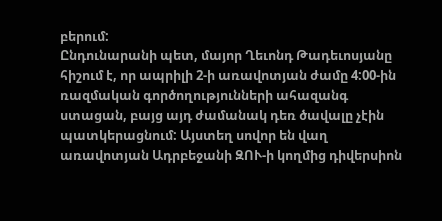բերում:
Ընդունարանի պետ, մայոր Ղեւոնդ Թադեւոսյանը հիշում է, որ ապրիլի 2-ի առավոտյան ժամը 4:00-ին ռազմական գործողությունների ահազանգ ստացան, բայց այդ ժամանակ դեռ ծավալը չէին պատկերացնում: Այստեղ սովոր են վաղ առավոտյան Ադրբեջանի ԶՈՒ-ի կողմից դիվերսիոն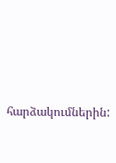հարձակումներին: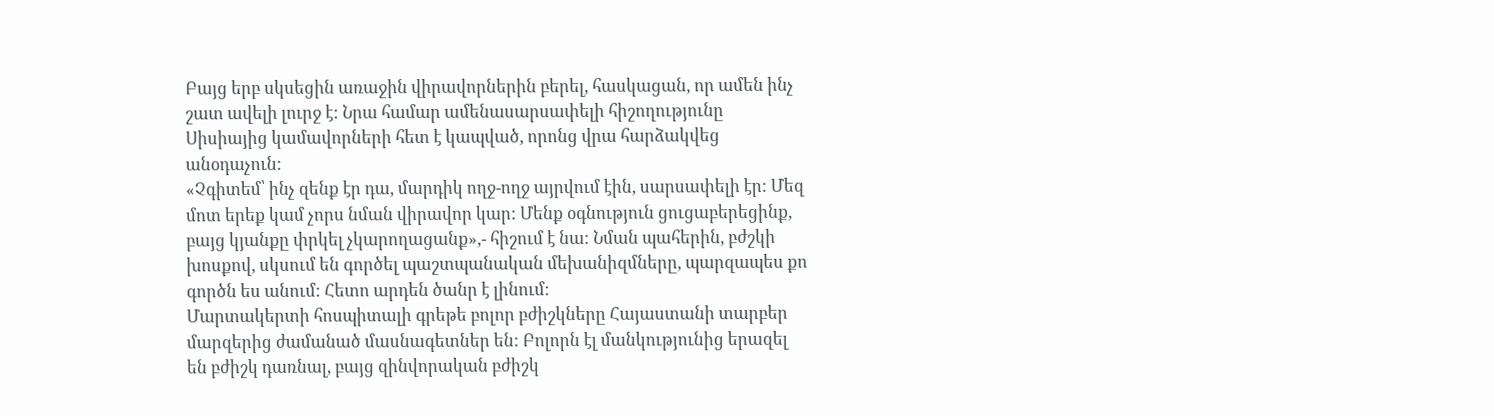Բայց երբ սկսեցին առաջին վիրավորներին բերել, հասկացան, որ ամեն ինչ շատ ավելի լուրջ է: Նրա համար ամենասարսափելի հիշողությունը Սիսիայից կամավորների հետ է կապված, որոնց վրա հարձակվեց անօդաչուն:
«Չգիտեմ՝ ինչ զենք էր դա, մարդիկ ողջ-ողջ այրվում էին, սարսափելի էր: Մեզ մոտ երեք կամ չորս նման վիրավոր կար: Մենք օգնություն ցուցաբերեցինք, բայց կյանքը փրկել չկարողացանք»,- հիշում է նա: Նման պահերին, բժշկի խոսքով, սկսում են գործել պաշտպանական մեխանիզմները, պարզապես քո գործն ես անում: Հետո արդեն ծանր է լինում:
Մարտակերտի հոսպիտալի գրեթե բոլոր բժիշկները Հայաստանի տարբեր մարզերից ժամանած մասնագետներ են: Բոլորն էլ մանկությունից երազել են բժիշկ դառնալ, բայց զինվորական բժիշկ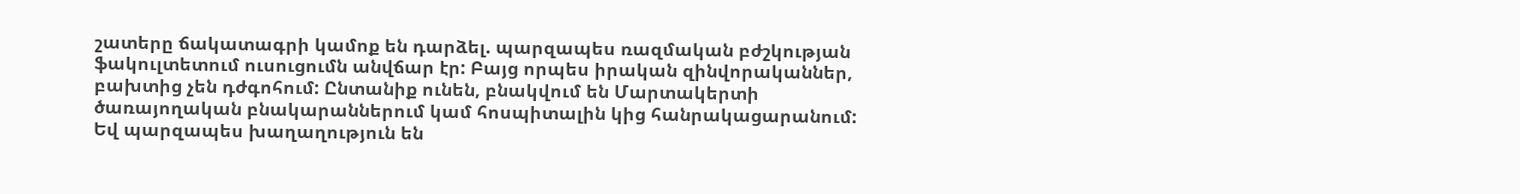շատերը ճակատագրի կամոք են դարձել. պարզապես ռազմական բժշկության ֆակուլտետում ուսուցումն անվճար էր: Բայց որպես իրական զինվորականներ, բախտից չեն դժգոհում: Ընտանիք ունեն, բնակվում են Մարտակերտի ծառայողական բնակարաններում կամ հոսպիտալին կից հանրակացարանում: Եվ պարզապես խաղաղություն են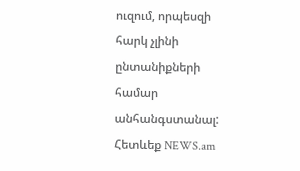ուզում, որպեսզի հարկ չլինի ընտանիքների համար անհանգստանալ:
Հետևեք NEWS.am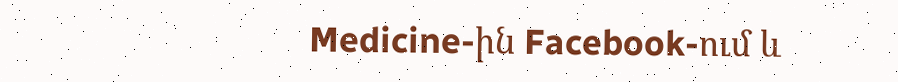Medicine-ին Facebook-ում և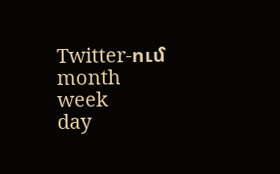Twitter-ում
month
week
day